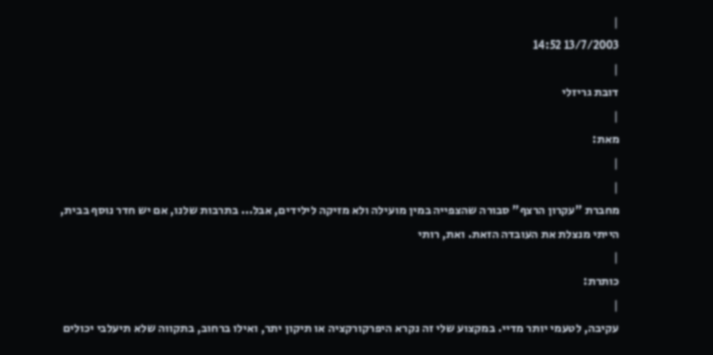|
13/7/2003 14:52
|
דובת גריזלי
|
מאת:
|
|
מחברת "עקרון הרצף" סבורה שהצפייה במין מועילה ולא מזיקה לילידים, אבל... בתרבות שלנו, אם יש חדר נוסף בבית, הייתי מנצלת את העובדה הזאת. ואת, רותי
|
כותרת:
|
עקיבה, לטעמי יותר מדיי. במקצוע שלי זה נקרא היפרקורקציה או תיקון יתר, ואילו ברחוב, בתקווה שלא תיעלבי יכולים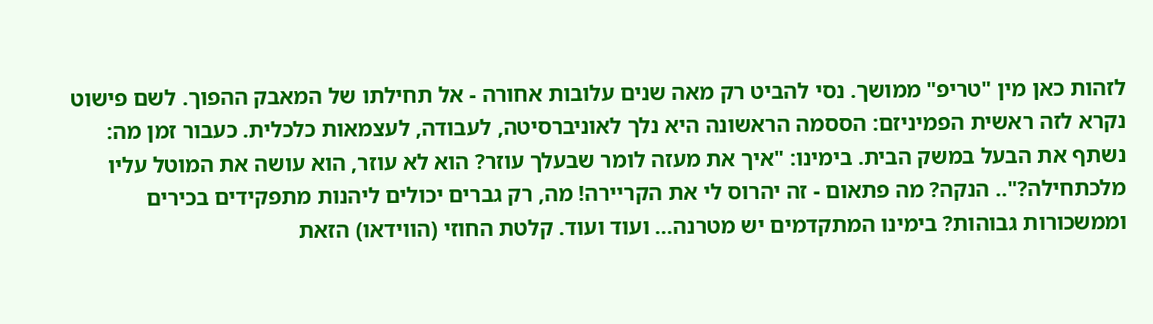לזהות כאן מין "טריפ" ממושך. נסי להביט רק מאה שנים עלובות אחורה - אל תחילתו של המאבק ההפוך. לשם פישוט נקרא לזה ראשית הפמיניזם: הססמה הראשונה היא נלך לאוניברסיטה, לעבודה, לעצמאות כלכלית. כעבור זמן מה: נשתף את הבעל במשק הבית. בימינו: "איך את מעזה לומר שבעלך עוזר? הוא לא עוזר, הוא עושה את המוטל עליו מלכתחילה?".. הנקה? מה פתאום - זה יהרוס לי את הקריירה! מה, רק גברים יכולים ליהנות מתפקידים בכירים וממשכורות גבוהות? בימינו המתקדמים יש מטרנה... ועוד ועוד. קלטת החוזי (הווידאו) הזאת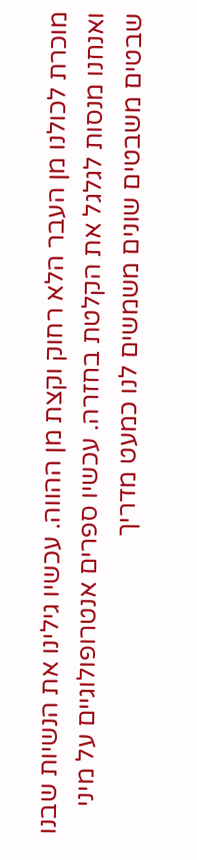מוכרת לכולנו מן העבר הלא רחוק וקצת מן ההווה. עכשיו גילינו את הנשיות שבנו ואנחנו מנסות לגלגל את הקלטת בחזרה. עכשיו ספרים אנטרופולוגיים על מיני שבטים משבטים שונים משמשים לנו כמעט מדריך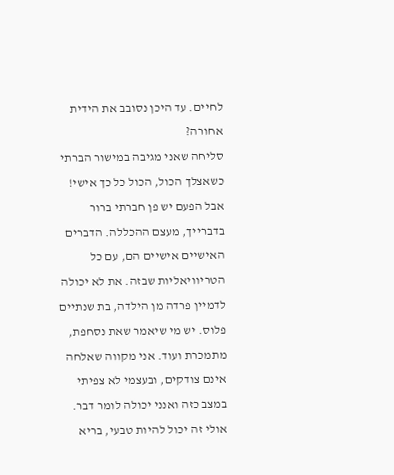לחיים. עד היכן נסובב את הידית אחורה?
סליחה שאני מגיבה במישור הברתי כשאצלך הכול, הכול כל כך אישי! אבל הפעם יש פן חברתי ברור בדברייך, מעצם ההכללה. הדברים האישיים אישיים הם, עם כל הטריוויאליות שבזה. את לא יכולה לדמיין פרדה מן הילדה, בת שנתיים פלוס. יש מי שיאמר שאת נסחפת, מתמכרת ועוד. אני מקווה שאלחה אינם צודקים, ובעצמי לא צפיתי במצב כזה ואנני יכולה לומר דבר. אולי זה יכול להיות טבעי, בריא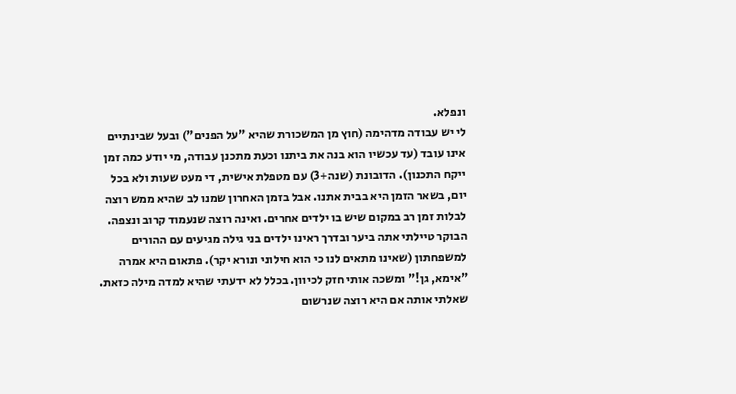ונפלא.
לי יש עבודה מדהימה (חוץ מן המשכורת שהיא "על הפנים") ובעל שבינתיים אינו עובד (עד עכשיו הוא בנה את ביתנו וכעת מתכנן עבודה, מי יודע כמה זמן ייקח התכנון). הדובונת (שנה+3) עם מטפלת אישית, די מעט שעות ולא בכל יום, בשאר הזמן היא בבית אתנו. אבל בזמן האחרון שמנו לב שהיא ממש רוצה לבלות זמן רב במקום שיש בו ילדים אחרים. ואינה רוצה שנעמוד קרוב ונצפה. הבוקר טיילתי אתה ביער ובדרך ראינו ילדים בני גילה מגיעים עם ההורים למשפחתון (שאינו מתאים לנו כי הוא חילוני ונורא יקר). פתאום היא אמרה "אימא, גן!" ומשכה אותי חזק לכיוון. בכלל לא ידעתי שהיא למדה מילה כזאת. שאלתי אותה אם היא רוצה שנרשום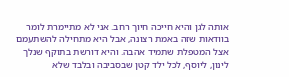אותה לגן והיא חייכה חיוך רחב. אני לא מתיימרת לומר בוודאות שזה באמת רצונה, אבל היא מתחילה להשתעמם אצל המטפלת שתמיד אהבה. והיא דורשת בתוקף שנלך לינון, ליוסף, לכל ילד קטן שבסביבה ובלבד שלא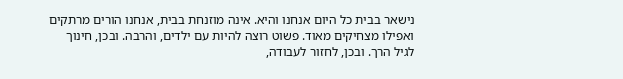נישאר בבית כל היום אנחנו והיא. אינה מוזנחת בבית, אנחנו הורים מרתקים ואפילו מצחיקים מאוד. פשוט רוצה להיות עם ילדים, והרבה. ובכן, חינוך לגיל הרך. ובכן, לחזור לעבודה,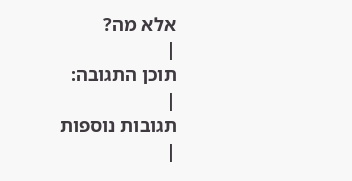אלא מה?
|
תוכן התגובה:
|
תגובות נוספות
|